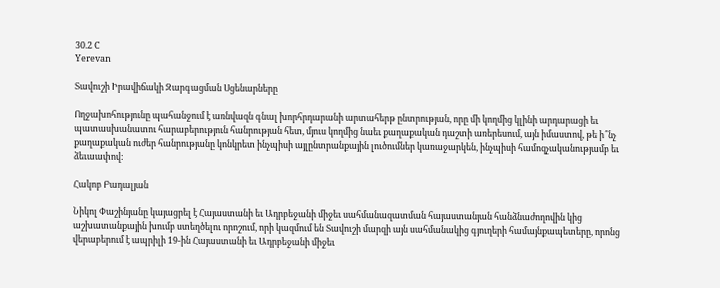30.2 C
Yerevan

Տավուշի Իրավիճակի Զարգացման Սցենարները

Ողջախոհությունը պահանջում է առնվազն գնալ խորհրդարանի արտահերթ ընտրության, որը մի կողմից կլինի արդարացի եւ պատասխանատու հարաբերություն հանրության հետ, մյուս կողմից նաեւ քաղաքական դաշտի առերեսում, այն իմաստով, թե ի՞նչ քաղաքական ուժեր հանրությանը կոնկրետ ինչպիսի այլընտրանքային լուծումներ կառաջարկեն, ինչպիսի համոզչականությամբ եւ ձեւաափով:

Հակոբ Բադալյան

Նիկոլ Փաշինյանը կայացրել է Հայաստանի եւ Ադրբեջանի միջեւ սահմանազատման հայաստանյան հանձնաժողովին կից աշխատանքային խումբ ստեղծելու որոշում, որի կազմում են Տավուշի մարզի այն սահմանակից գյուղերի համայնքապետերը, որոնց վերաբերում է ապրիլի 19-ին Հայաստանի եւ Ադրբեջանի միջեւ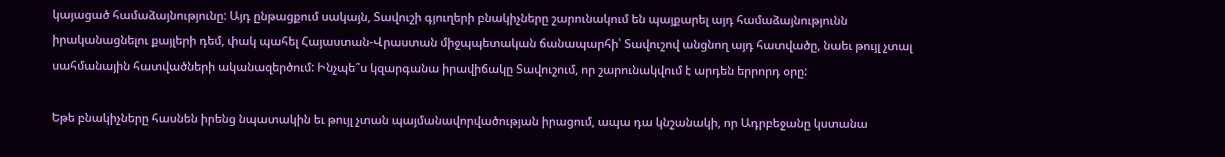կայացած համաձայնությունը: Այդ ընթացքում սակայն, Տավուշի գյուղերի բնակիչները շարունակում են պայքարել այդ համաձայնությունն իրականացնելու քայլերի դեմ, փակ պահել Հայաստան-Վրաստան միջպպետական ճանապարհի՝ Տավուշով անցնող այդ հատվածը, նաեւ թույլ չտալ սահմանային հատվածների ականազերծում: Ինչպե՞ս կզարգանա իրավիճակը Տավուշում, որ շարունակվում է արդեն երրորդ օրը:

Եթե բնակիչները հասնեն իրենց նպատակին եւ թույլ չտան պայմանավորվածության իրացում, ապա դա կնշանակի, որ Ադրբեջանը կստանա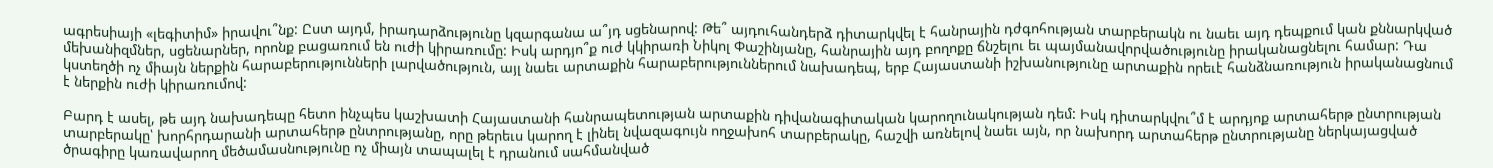ագրեսիայի «լեգիտիմ» իրավու՞նք: Ըստ այդմ, իրադարձությունը կզարգանա ա՞յդ սցենարով: Թե՞ այդուհանդերձ դիտարկվել է հանրային դժգոհության տարբերակն ու նաեւ այդ դեպքում կան քննարկված մեխանիզմներ, սցենարներ, որոնք բացառում են ուժի կիրառումը: Իսկ արդյո՞ք ուժ կկիրառի Նիկոլ Փաշինյանը, հանրային այդ բողոքը ճնշելու եւ պայմանավորվածությունը իրականացնելու համար: Դա կստեղծի ոչ միայն ներքին հարաբերությունների լարվածություն, այլ նաեւ արտաքին հարաբերություններում նախադեպ, երբ Հայաստանի իշխանությունը արտաքին որեւէ հանձնառություն իրականացնում է ներքին ուժի կիրառումով:

Բարդ է ասել, թե այդ նախադեպը հետո ինչպես կաշխատի Հայաստանի հանրապետության արտաքին դիվանագիտական կարողունակության դեմ: Իսկ դիտարկվու՞մ է արդյոք արտահերթ ընտրության տարբերակը՝ խորհրդարանի արտահերթ ընտրությանը, որը թերեւս կարող է լինել նվազագույն ողջախոհ տարբերակը, հաշվի առնելով նաեւ այն, որ նախորդ արտահերթ ընտրությանը ներկայացված ծրագիրը կառավարող մեծամասնությունը ոչ միայն տապալել է դրանում սահմանված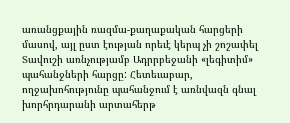առանցքային ռազմա-քաղաքական հարցերի մասով, այլ ըստ էության որեւէ կերպ չի շոշափել Տավուշի առնչությամբ Ադրրբեջանի «լեգիտիմ» պահանջների հարցը: Հետեւաբար, ողջախոհությունը պահանջում է առնվազն գնալ խորհրդարանի արտահերթ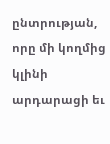ընտրության, որը մի կողմից կլինի արդարացի եւ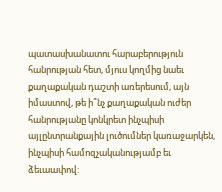պատասխանատու հարաբերություն հանրության հետ, մյուս կողմից նաեւ քաղաքական դաշտի առերեսում, այն իմաստով, թե ի՞նչ քաղաքական ուժեր հանրությանը կոնկրետ ինչպիսի այլընտրանքային լուծումներ կառաջարկեն, ինչպիսի համոզչականությամբ եւ ձեւաափով: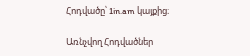Հոդվածը՝ 1in.am կայքից։

Առնչվող Հոդվածներ